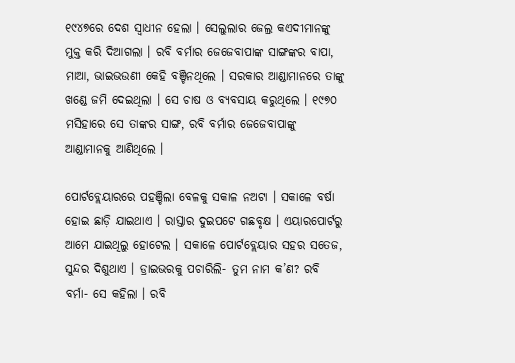୧୯୪୭ରେ ଦେଶ ସ୍ୱାଧୀନ ହେଲା । ସେଲୁଲାର ଜେଲ୍ର କଏଦୀମାନଙ୍କୁ ମୁକ୍ତ କରି ଦିଆଗଲା । ରବି ବର୍ମାର ଜେଜେବାପାଙ୍କ ସାଙ୍ଗଙ୍କର ବାପା, ମାଆ, ଭାଇଭଉଣୀ କେହି ବଞ୍ଚିନଥିଲେ । ସରକାର ଆଣ୍ଡାମାନରେ ତାଙ୍କୁ ଖଣ୍ଡେ ଜମି ଦେଇଥିଲା । ସେ ଚାଷ ଓ ବ୍ୟବସାୟ କରୁଥିଲେ । ୧୯୭୦ ମସିହାରେ ସେ ତାଙ୍କର ସାଙ୍ଗ, ରବି ବର୍ମାର ଜେଜେବାପାଙ୍କୁ ଆଣ୍ଡାମାନକୁ ଆଣିଥିଲେ ।

ପୋର୍ଟବ୍ଲେୟାରରେ ପହଞ୍ଚିଲା ବେଳକୁ ସକାଳ ନଅଟା । ସକାଳେ ବର୍ଷା ହୋଇ ଛାଡ଼ି ଯାଇଥାଏ । ରାସ୍ତାର ଦୁଇପଟେ ଗଛବୃକ୍ଷ । ଏୟାରପୋର୍ଟରୁ ଆମେ ଯାଇଥିଲୁ ହୋଟେଲ । ସକାଳେ ପୋର୍ଟବ୍ଲେୟାର ସହର ସତେଜ, ସୁନ୍ଦର ଦିଶୁଥାଏ । ଡ୍ରାଇଭରକୁ ପଚାରିଲି- ତୁମ ନାମ କ’ଣ? ରବି ବର୍ମା- ସେ କହିଲା । ରବି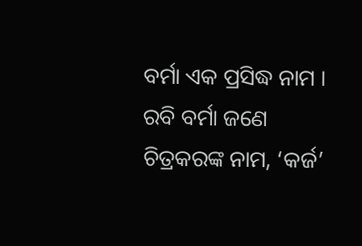ବର୍ମା ଏକ ପ୍ରସିଦ୍ଧ ନାମ ।
ରବି ବର୍ମା ଜଣେ ଚିତ୍ରକରଙ୍କ ନାମ, ‘କର୍ଜ’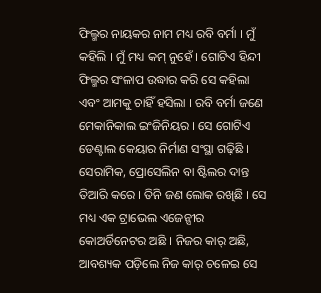ଫିଲ୍ମର ନାୟକର ନାମ ମଧ୍ୟ ରବି ବର୍ମା । ମୁଁ କହିଲି । ମୁଁ ମଧ୍ୟ କମ୍ ନୁହେଁ । ଗୋଟିଏ ହିନ୍ଦୀ ଫିଲ୍ମର ସଂଳାପ ଉଦ୍ଧାର କରି ସେ କହିଲା ଏବଂ ଆମକୁ ଚାହିଁ ହସିଲା । ରବି ବର୍ମା ଜଣେ ମେକାନିକାଲ ଇଂଜିନିୟର । ସେ ଗୋଟିଏ ଡେଣ୍ଟାଲ କେୟାର ନିର୍ମାଣ ସଂସ୍ଥା ଗଢ଼ିଛି । ସେରାମିକ, ପ୍ରୋସେଲିନ ବା ଷ୍ଟିଲର ଦାନ୍ତ ତିଆରି କରେ । ତିନି ଜଣ ଲୋକ ରଖିଛି । ସେ ମଧ୍ୟ ଏକ ଟ୍ରାଭେଲ ଏଜେନ୍ସୀର କୋଅର୍ଡିନେଟର ଅଛି । ନିଜର କାର୍ ଅଛି, ଆବଶ୍ୟକ ପଡ଼ିଲେ ନିଜ କାର୍ ଚଳେଇ ସେ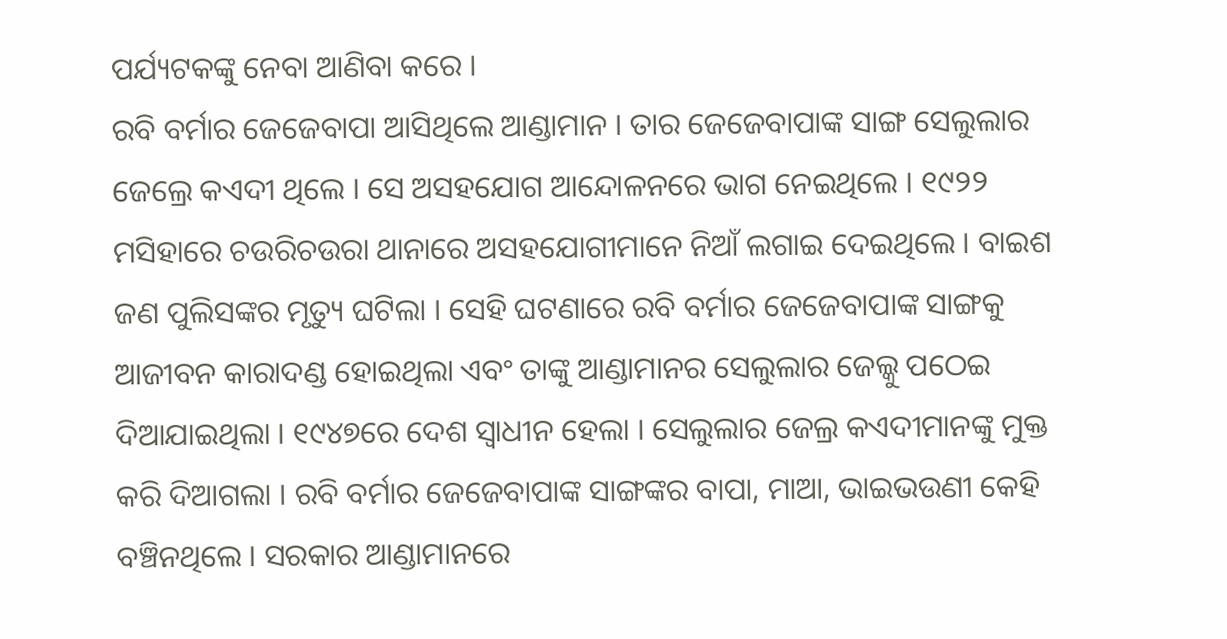ପର୍ଯ୍ୟଟକଙ୍କୁ ନେବା ଆଣିବା କରେ ।
ରବି ବର୍ମାର ଜେଜେବାପା ଆସିଥିଲେ ଆଣ୍ଡାମାନ । ତାର ଜେଜେବାପାଙ୍କ ସାଙ୍ଗ ସେଲୁଲାର ଜେଲ୍ରେ କଏଦୀ ଥିଲେ । ସେ ଅସହଯୋଗ ଆନ୍ଦୋଳନରେ ଭାଗ ନେଇଥିଲେ । ୧୯୨୨ ମସିହାରେ ଚଉରିଚଉରା ଥାନାରେ ଅସହଯୋଗୀମାନେ ନିଆଁ ଲଗାଇ ଦେଇଥିଲେ । ବାଇଶ ଜଣ ପୁଲିସଙ୍କର ମୃତ୍ୟୁ ଘଟିଲା । ସେହି ଘଟଣାରେ ରବି ବର୍ମାର ଜେଜେବାପାଙ୍କ ସାଙ୍ଗକୁ ଆଜୀବନ କାରାଦଣ୍ଡ ହୋଇଥିଲା ଏବଂ ତାଙ୍କୁ ଆଣ୍ଡାମାନର ସେଲୁଲାର ଜେଲ୍କୁ ପଠେଇ ଦିଆଯାଇଥିଲା । ୧୯୪୭ରେ ଦେଶ ସ୍ୱାଧୀନ ହେଲା । ସେଲୁଲାର ଜେଲ୍ର କଏଦୀମାନଙ୍କୁ ମୁକ୍ତ କରି ଦିଆଗଲା । ରବି ବର୍ମାର ଜେଜେବାପାଙ୍କ ସାଙ୍ଗଙ୍କର ବାପା, ମାଆ, ଭାଇଭଉଣୀ କେହି ବଞ୍ଚିନଥିଲେ । ସରକାର ଆଣ୍ଡାମାନରେ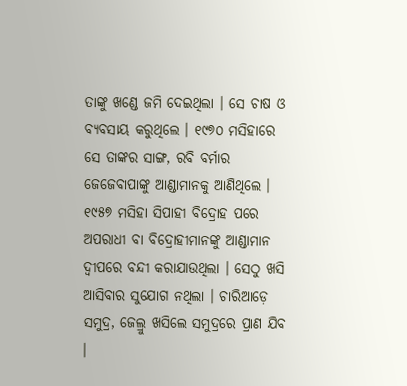ତାଙ୍କୁ ଖଣ୍ଡେ ଜମି ଦେଇଥିଲା । ସେ ଚାଷ ଓ ବ୍ୟବସାୟ କରୁଥିଲେ । ୧୯୭୦ ମସିହାରେ ସେ ତାଙ୍କର ସାଙ୍ଗ, ରବି ବର୍ମାର ଜେଜେବାପାଙ୍କୁ ଆଣ୍ଡାମାନକୁ ଆଣିଥିଲେ ।
୧୯୫୭ ମସିହା ସିପାହୀ ବିଦ୍ରୋହ ପରେ ଅପରାଧୀ ବା ବିଦ୍ରୋହୀମାନଙ୍କୁ ଆଣ୍ଡାମାନ ଦ୍ୱୀପରେ ବନ୍ଦୀ କରାଯାଉଥିଲା । ସେଠୁ ଖସି ଆସିବାର ସୁଯୋଗ ନଥିଲା । ଚାରିଆଡ଼େ ସମୁଦ୍ର, ଜେଲ୍ରୁ ଖସିଲେ ସମୁଦ୍ରରେ ପ୍ରାଣ ଯିବ ।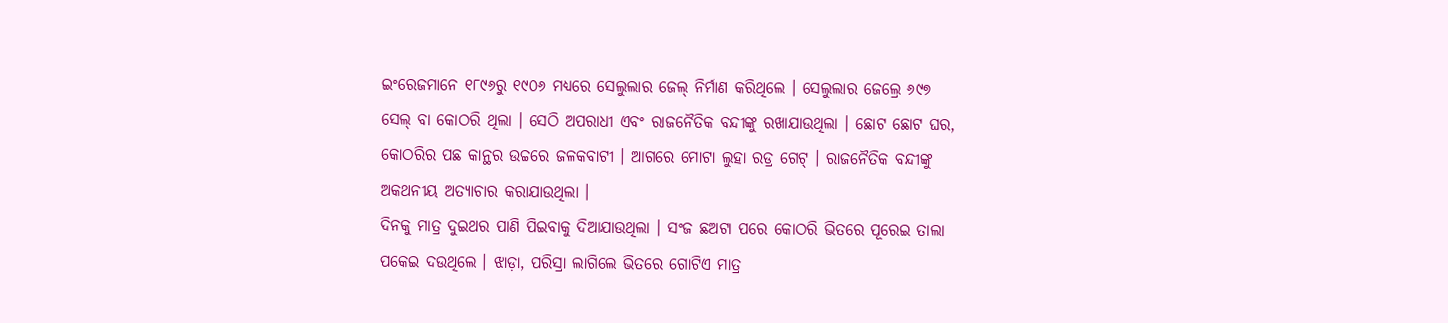ଇଂରେଜମାନେ ୧୮୯୬ରୁ ୧୯୦୬ ମଧ୍ୟରେ ସେଲୁଲାର ଜେଲ୍ ନିର୍ମାଣ କରିଥିଲେ । ସେଲୁଲାର ଜେଲ୍ରେ ୬୯୭ ସେଲ୍ ବା କୋଠରି ଥିଲା । ସେଠି ଅପରାଧୀ ଏବଂ ରାଜନୈତିକ ବନ୍ଦୀଙ୍କୁ ରଖାଯାଉଥିଲା । ଛୋଟ ଛୋଟ ଘର, କୋଠରିର ପଛ କାନ୍ଥର ଉଚ୍ଚରେ ଜଳକବାଟୀ । ଆଗରେ ମୋଟା ଲୁହା ରଡ୍ର ଗେଟ୍ । ରାଜନୈତିକ ବନ୍ଦୀଙ୍କୁ ଅକଥନୀୟ ଅତ୍ୟାଚାର କରାଯାଉଥିଲା ।
ଦିନକୁ ମାତ୍ର ଦୁଇଥର ପାଣି ପିଇବାକୁ ଦିଆଯାଉଥିଲା । ସଂଜ ଛଅଟା ପରେ କୋଠରି ଭିତରେ ପୂରେଇ ତାଲା ପକେଇ ଦଉଥିଲେ । ଝାଡ଼ା, ପରିସ୍ରା ଲାଗିଲେ ଭିତରେ ଗୋଟିଏ ମାତ୍ର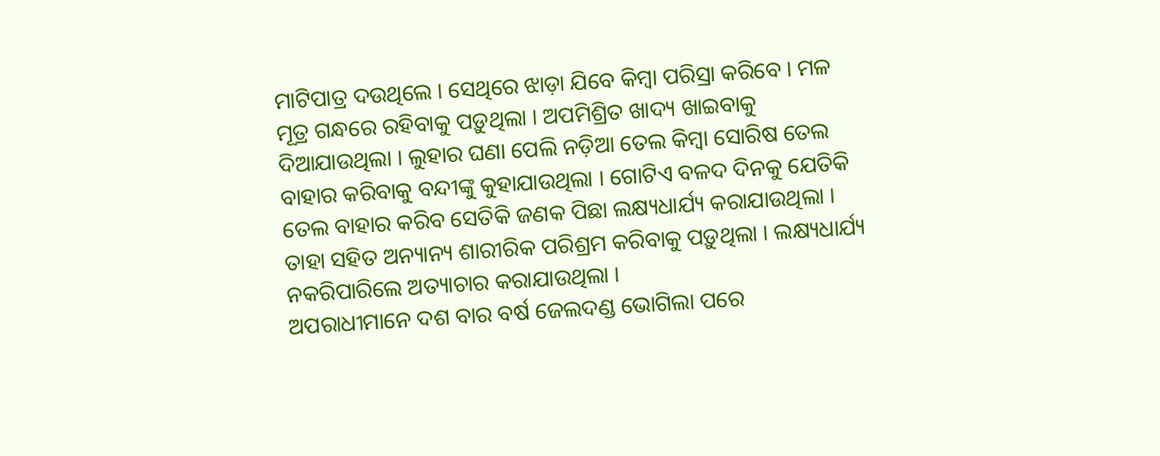ମାଟିପାତ୍ର ଦଉଥିଲେ । ସେଥିରେ ଝାଡ଼ା ଯିବେ କିମ୍ବା ପରିସ୍ରା କରିବେ । ମଳ ମୂତ୍ର ଗନ୍ଧରେ ରହିବାକୁ ପଡ଼ୁଥିଲା । ଅପମିଶ୍ରିତ ଖାଦ୍ୟ ଖାଇବାକୁ ଦିଆଯାଉଥିଲା । ଲୁହାର ଘଣା ପେଲି ନଡ଼ିଆ ତେଲ କିମ୍ବା ସୋରିଷ ତେଲ ବାହାର କରିବାକୁ ବନ୍ଦୀଙ୍କୁ କୁହାଯାଉଥିଲା । ଗୋଟିଏ ବଳଦ ଦିନକୁ ଯେତିକି ତେଲ ବାହାର କରିବ ସେତିକି ଜଣକ ପିଛା ଲକ୍ଷ୍ୟଧାର୍ଯ୍ୟ କରାଯାଉଥିଲା । ତାହା ସହିତ ଅନ୍ୟାନ୍ୟ ଶାରୀରିକ ପରିଶ୍ରମ କରିବାକୁ ପଡ଼ୁଥିଲା । ଲକ୍ଷ୍ୟଧାର୍ଯ୍ୟ ନକରିପାରିଲେ ଅତ୍ୟାଚାର କରାଯାଉଥିଲା ।
ଅପରାଧୀମାନେ ଦଶ ବାର ବର୍ଷ ଜେଲଦଣ୍ଡ ଭୋଗିଲା ପରେ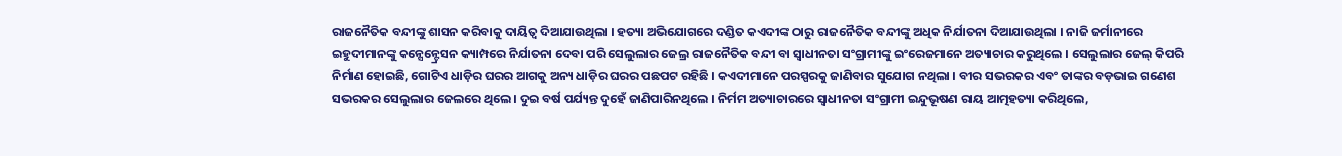ରାଜନୈତିକ ବନ୍ଦୀଙ୍କୁ ଶାସନ କରିବାକୁ ଦାୟିତ୍ୱ ଦିଆଯାଉଥିଲା । ହତ୍ୟା ଅଭିଯୋଗରେ ଦଣ୍ଡିତ କଏଦୀଙ୍କ ଠାରୁ ରାଜନୈତିକ ବନ୍ଦୀଙ୍କୁ ଅଧିକ ନିର୍ଯାତନା ଦିଆଯାଉଥିଲା । ନାଜି ଜର୍ମାନୀରେ ଇହୁଦୀମାନଙ୍କୁ କନ୍ସେନ୍ଟ୍ରେସନ କ୍ୟାମ୍ପରେ ନିର୍ଯାତନା ଦେବା ପରି ସେଲୁଲାର ଜେଲ୍ର ରାଜନୈତିକ ବନ୍ଦୀ ବା ସ୍ୱାଧୀନତା ସଂଗ୍ରାମୀଙ୍କୁ ଇଂରେଜମାନେ ଅତ୍ୟାଚାର କରୁଥିଲେ । ସେଲୁଲାର ଜେଲ୍ କିପରି ନିର୍ମାଣ ହୋଇଛି, ଗୋଟିଏ ଧାଡ଼ିର ଘରର ଆଗକୁ ଅନ୍ୟ ଧାଡ଼ିର ଘରର ପଛପଟ ରହିଛି । କଏଦୀମାନେ ପରସ୍ପରକୁ ଜାଣିବାର ସୁଯୋଗ ନଥିଲା । ବୀର ସଭରକର ଏବଂ ତାଙ୍କର ବଡ଼ଭାଇ ଗଣେଶ ସଭରକର ସେଲୁଲାର ଜେଲରେ ଥିଲେ । ଦୁଇ ବର୍ଷ ପର୍ଯ୍ୟନ୍ତ ଦୁହେଁ ଜାଣିପାରିନଥିଲେ । ନିର୍ମମ ଅତ୍ୟାଚାରରେ ସ୍ୱାଧୀନତା ସଂଗ୍ରାମୀ ଇନ୍ଦୁଭୂଷଣ ରାୟ ଆତ୍ମହତ୍ୟା କରିଥିଲେ,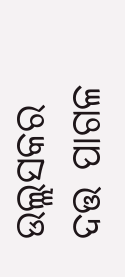ଉଲ୍ଲସକର ଦତ୍ତ ପାଗଳ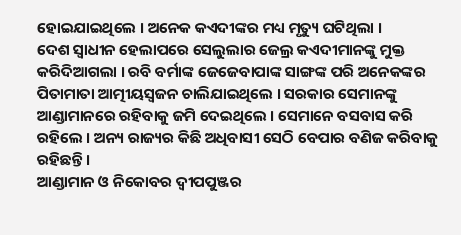ହୋଇଯାଇଥିଲେ । ଅନେକ କଏଦୀଙ୍କର ମଧ୍ୟ ମୃତ୍ୟୁ ଘଟିଥିଲା ।
ଦେଶ ସ୍ୱାଧୀନ ହେଲାପରେ ସେଲୁଲାର ଜେଲ୍ର କଏଦୀମାନଙ୍କୁ ମୁକ୍ତ କରିଦିଆଗଲା । ରବି ବର୍ମାଙ୍କ ଜେଜେବାପାଙ୍କ ସାଙ୍ଗଙ୍କ ପରି ଅନେକଙ୍କର ପିତାମାତା ଆତ୍ମୀୟସ୍ୱଜନ ଚାଲିଯାଇଥିଲେ । ସରକାର ସେମାନଙ୍କୁ ଆଣ୍ଡାମାନରେ ରହିବାକୁ ଜମି ଦେଇଥିଲେ । ସେମାନେ ବସବାସ କରି ରହିଲେ । ଅନ୍ୟ ରାଜ୍ୟର କିଛି ଅଧିବାସୀ ସେଠି ବେପାର ବଣିଜ କରିବାକୁ ରହିଛନ୍ତି ।
ଆଣ୍ଡାମାନ ଓ ନିକୋବର ଦ୍ୱୀପପୁଞ୍ଜର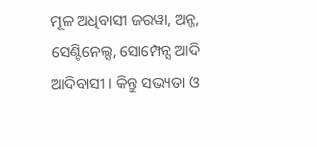ମୂଳ ଅଧିବାସୀ ଜରୱା, ଅନ୍ଜ, ସେଣ୍ଟିନେଲ୍ସ, ସୋମ୍ପେନ୍ସ ଆଦି ଆଦିବାସୀ । କିନ୍ତୁ ସଭ୍ୟତା ଓ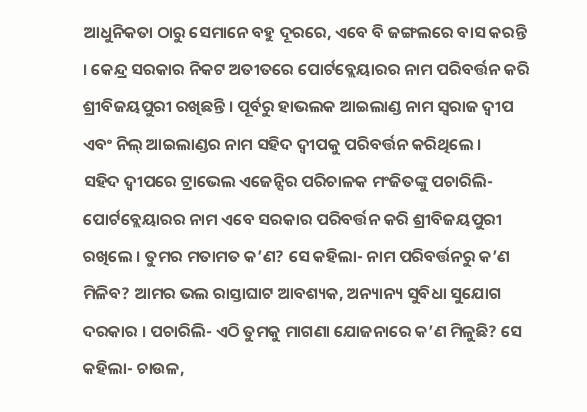ଆଧୁନିକତା ଠାରୁ ସେମାନେ ବହୁ ଦୂରରେ, ଏବେ ବି ଜଙ୍ଗଲରେ ବାସ କରନ୍ତି । କେନ୍ଦ୍ର ସରକାର ନିକଟ ଅତୀତରେ ପୋର୍ଟବ୍ଲେୟାରର ନାମ ପରିବର୍ତ୍ତନ କରି ଶ୍ରୀବିଜୟପୁରୀ ରଖିଛନ୍ତି । ପୂର୍ବରୁ ହାଭଲକ ଆଇଲାଣ୍ଡ ନାମ ସ୍ୱରାଜ ଦ୍ୱୀପ ଏବଂ ନିଲ୍ ଆଇଲାଣ୍ଡର ନାମ ସହିଦ ଦ୍ୱୀପକୁ ପରିବର୍ତ୍ତନ କରିଥିଲେ ।
ସହିଦ ଦ୍ୱୀପରେ ଟ୍ରାଭେଲ ଏଜେନ୍ସିର ପରିଚାଳକ ମଂଜିତଙ୍କୁ ପଚାରିଲି- ପୋର୍ଟବ୍ଲେୟାରର ନାମ ଏବେ ସରକାର ପରିବର୍ତ୍ତନ କରି ଶ୍ରୀବିଜୟପୁରୀ ରଖିଲେ । ତୁମର ମତାମତ କ’ଣ? ସେ କହିଲା- ନାମ ପରିବର୍ତ୍ତନରୁ କ’ଣ ମିଳିବ? ଆମର ଭଲ ରାସ୍ତାଘାଟ ଆବଶ୍ୟକ, ଅନ୍ୟାନ୍ୟ ସୁବିଧା ସୁଯୋଗ ଦରକାର । ପଚାରିଲି- ଏଠି ତୁମକୁ ମାଗଣା ଯୋଜନାରେ କ’ଣ ମିଳୁଛି? ସେ କହିଲା- ଚାଉଳ,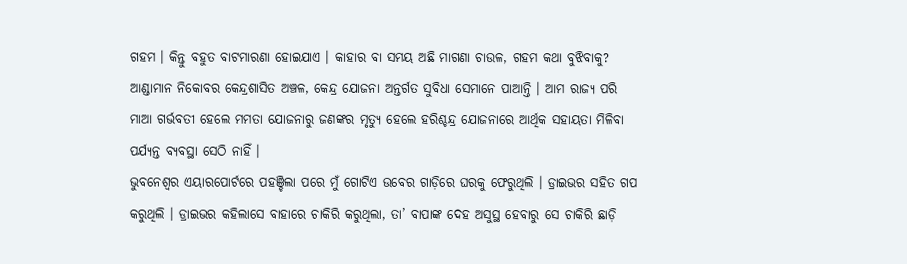ଗହମ । କିନ୍ତୁ ବହୁତ ବାଟମାରଣା ହୋଇଯାଏ । କାହାର ବା ସମୟ ଅଛି ମାଗଣା ଚାଉଳ, ଗହମ କଥା ବୁଝିବାକୁ?
ଆଣ୍ଡାମାନ ନିକୋବର କେନ୍ଦ୍ରଶାସିତ ଅଞ୍ଚଳ, କେନ୍ଦ୍ର ଯୋଜନା ଅନ୍ତର୍ଗତ ସୁବିଧା ସେମାନେ ପାଆନ୍ତି । ଆମ ରାଜ୍ୟ ପରି ମାଆ ଗର୍ଭବତୀ ହେଲେ ମମତା ଯୋଜନାରୁ ଜଣଙ୍କର ମୃତ୍ୟୁ ହେଲେ ହରିଶ୍ଚନ୍ଦ୍ର ଯୋଜନାରେ ଆର୍ଥିକ ସହାୟତା ମିଳିବା ପର୍ଯ୍ୟନ୍ତ ବ୍ୟବସ୍ଥା ସେଠି ନାହିଁ ।
ଭୁବନେଶ୍ୱର ଏୟାରପୋର୍ଟରେ ପହଞ୍ଚିଲା ପରେ ମୁଁ ଗୋଟିଏ ଉବେର ଗାଡ଼ିରେ ଘରକୁ ଫେରୁଥିଲି । ଡ୍ରାଇଭର ସହିତ ଗପ କରୁଥିଲି । ଡ୍ରାଇଭର କହିଲାସେ ବାହାରେ ଚାକିରି କରୁଥିଲା, ତା’ ବାପାଙ୍କ ଦେହ ଅସୁସ୍ଥ ହେବାରୁ ସେ ଚାକିରି ଛାଡ଼ି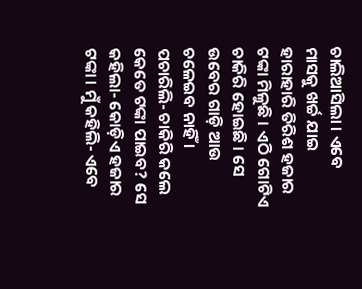ଚାଲିଆସିଲା । ଏବେ ମାସକୁ ଖର୍ଚ୍ଚ ଯାଇ ହାରାହାରି ତିରିଶ ହଜାର ଟଙ୍କା ମିଳୁଛି । ଏଠି ଗୋଟିଏ ଚାକିରି ହୋଇଛି । ସେ ଉବେର ଗାଡ଼ି ଆଉ ଚଳେଇବ ନାହିଁ ।
ପଚାରିଲି- ଚାକିରି କଲେ କେତେ ଟଙ୍କା ପାଇବ? ସେ କହିଲା- କୋଡ଼ିଏ ହଜାର ଟଙ୍କା । ମୁଁ କହିଲି- ଏବେ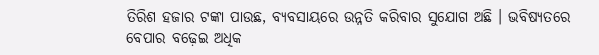ତିରିଶ ହଜାର ଟଙ୍କା ପାଉଛ, ବ୍ୟବସାୟରେ ଉନ୍ନତି କରିବାର ସୁଯୋଗ ଅଛି । ଭବିଷ୍ୟତରେ ବେପାର ବଢ଼େଇ ଅଧିକ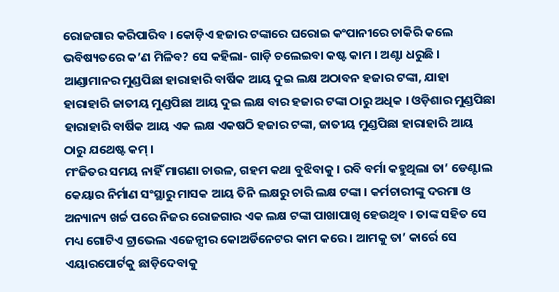ରୋଜଗାର କରିପାରିବ । କୋଡ଼ିଏ ହଜାର ଟଙ୍କାରେ ଘରୋଇ କଂପାନୀରେ ଚାକିରି କଲେ ଭବିଷ୍ୟତରେ କ’ଣ ମିଳିବ? ସେ କହିଲା- ଗାଡ଼ି ଚଲେଇବା କଷ୍ଟ କାମ । ଅଣ୍ଟା ଧରୁଛି ।
ଆଣ୍ଡାମାନର ମୁଣ୍ଡପିଛା ହାରାହାରି ବାର୍ଷିକ ଆୟ ଦୁଇ ଲକ୍ଷ ଅଠାବନ ହଜାର ଟଙ୍କା, ଯାହା ହାରାହାରି ଜାତୀୟ ମୁଣ୍ଡପିଛା ଆୟ ଦୁଇ ଲକ୍ଷ ବାର ହଜାର ଟଙ୍କା ଠାରୁ ଅଧିକ । ଓଡ଼ିଶାର ମୁଣ୍ଡପିଛା ହାରାହାରି ବାର୍ଷିକ ଆୟ ଏକ ଲକ୍ଷ ଏକଷଠି ହଜାର ଟଙ୍କା, ଜାତୀୟ ମୁଣ୍ଡପିଛା ହାରାହାରି ଆୟ ଠାରୁ ଯଥେଷ୍ଟ କମ୍ ।
ମଂଜିତର ସମୟ ନାହିଁ ମାଗଣା ଚାଉଳ, ଗହମ କଥା ବୁଝିବାକୁ । ରବି ବର୍ମା କହୁଥିଲା ତା’ ଡେଣ୍ଟାଲ କେୟାର ନିର୍ମାଣ ସଂସ୍ଥାରୁ ମାସକ ଆୟ ତିନି ଲକ୍ଷରୁ ଚାରି ଲକ୍ଷ ଟଙ୍କା । କର୍ମଚାରୀଙ୍କୁ ଦରମା ଓ ଅନ୍ୟାନ୍ୟ ଖର୍ଚ୍ଚ ପରେ ନିଜର ରୋଜଗାର ଏକ ଲକ୍ଷ ଟଙ୍କା ପାଖାପାଖି ହେଉଥିବ । ତାଙ୍କ ସହିତ ସେ ମଧ୍ୟ ଗୋଟିଏ ଟ୍ରାଭେଲ ଏଜେନ୍ସୀର କୋଅର୍ଡିନେଟର କାମ କରେ । ଆମକୁ ତା’ କାର୍ରେ ସେ ଏୟାରପୋର୍ଟକୁ ଛାଡ଼ିଦେବାକୁ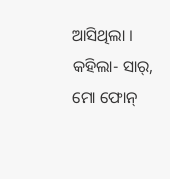ଆସିଥିଲା । କହିଲା- ସାର୍, ମୋ ଫୋନ୍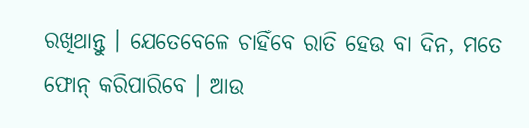ରଖିଥାନ୍ତୁ । ଯେତେବେଳେ ଚାହିଁବେ ରାତି ହେଉ ବା ଦିନ, ମତେ ଫୋନ୍ କରିପାରିବେ । ଆଉ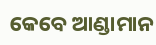କେବେ ଆଣ୍ଡାମାନ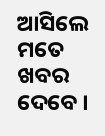ଆସିଲେ ମତେ ଖବର ଦେବେ ।